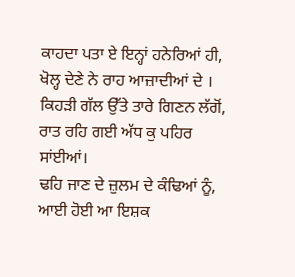ਕਾਹਦਾ ਪਤਾ ਏ ਇਨ੍ਹਾਂ ਹਨੇਰਿਆਂ ਹੀ,
ਖੋਲ੍ਹ ਦੇਣੇ ਨੇ ਰਾਹ ਆਜ਼ਾਦੀਆਂ ਦੇ ।
ਕਿਹੜੀ ਗੱਲ ਉੱਤੇ ਤਾਰੇ ਗਿਣਨ ਲੱਗੋਂ,
ਰਾਤ ਰਹਿ ਗਈ ਅੱਧ ਕੁ ਪਹਿਰ ਸਾਂਈਆਂ।
ਢਹਿ ਜਾਣ ਦੇ ਜ਼ੁਲਮ ਦੇ ਕੰਢਿਆਂ ਨੂੰ,
ਆਈ ਹੋਈ ਆ ਇਸ਼ਕ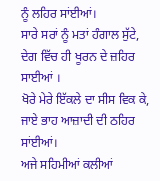ਨੂੰ ਲਹਿਰ ਸਾਂਈਆਂ।
ਸਾਰੇ ਸਰਾਂ ਨੂੰ ਮਤਾਂ ਹੰਗਾਲ ਸੁੱਟੇ,
ਦੇਗ ਵਿੱਚ ਹੀ ਖੂਰਨ ਦੇ ਜ਼ਹਿਰ ਸਾਈਆਂ ।
ਖੋਰੇ ਮੇਰੇ ਇੱਕਲੇ ਦਾ ਸੀਸ ਵਿਕ ਕੇ,
ਜਾਏ ਭਾਹ ਆਜ਼ਾਦੀ ਦੀ ਠਹਿਰ ਸਾਂਈਆਂ।
ਅਜੇ ਸਹਿਮੀਆਂ ਕਲੀਆਂ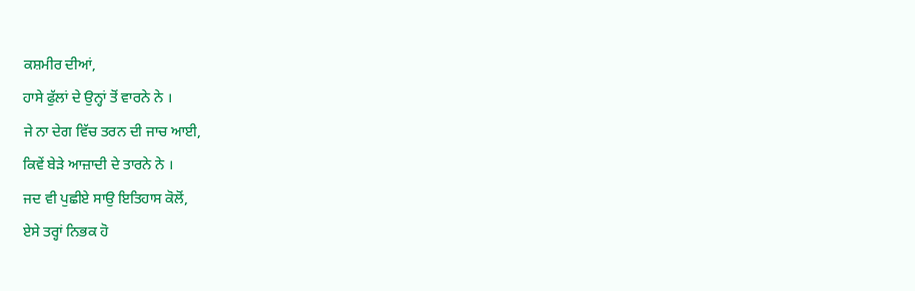ਕਸ਼ਮੀਰ ਦੀਆਂ,
ਹਾਸੇ ਫੁੱਲਾਂ ਦੇ ਉਨ੍ਹਾਂ ਤੋਂ ਵਾਰਨੇ ਨੇ ।
ਜੇ ਨਾ ਦੇਗ ਵਿੱਚ ਤਰਨ ਦੀ ਜਾਚ ਆਈ,
ਕਿਵੇਂ ਬੇੜੇ ਆਜ਼ਾਦੀ ਦੇ ਤਾਰਨੇ ਨੇ ।
ਜਦ ਵੀ ਪੁਛੀਏ ਸਾਉ ਇਤਿਹਾਸ ਕੋਲੋਂ,
ਏਸੇ ਤਰ੍ਹਾਂ ਨਿਭਕ ਹੋ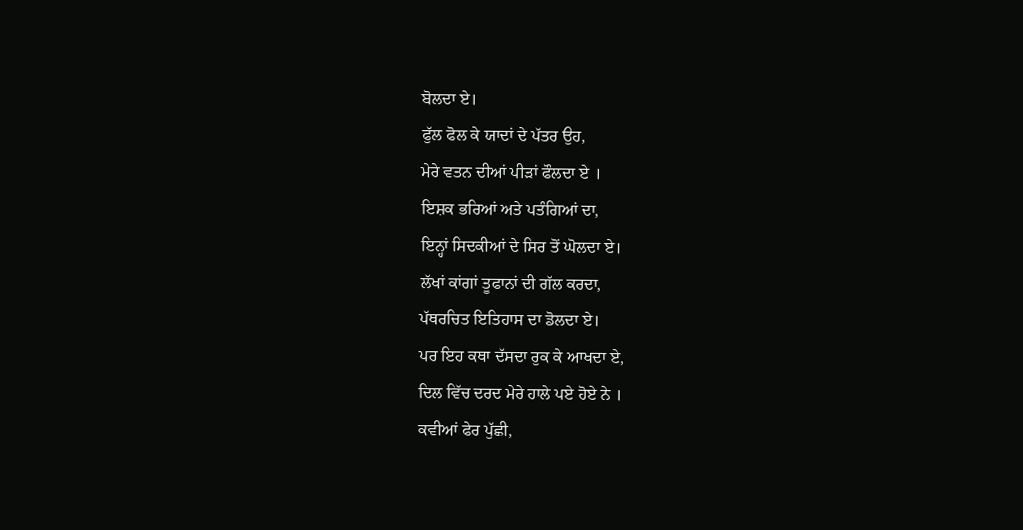ਬੋਲਦਾ ਏ।
ਫੁੱਲ ਫੋਲ ਕੇ ਯਾਦਾਂ ਦੇ ਪੱਤਰ ਉਹ,
ਮੇਰੇ ਵਤਨ ਦੀਆਂ ਪੀੜਾਂ ਫੌਲਦਾ ਏ ।
ਇਸ਼ਕ ਭਰਿਆਂ ਅਤੇ ਪਤੰਗਿਆਂ ਦਾ,
ਇਨ੍ਹਾਂ ਸਿਦਕੀਆਂ ਦੇ ਸਿਰ ਤੋਂ ਘੋਲਦਾ ਏ।
ਲੱਖਾਂ ਕਾਂਗਾਂ ਤੂਫਾਨਾਂ ਦੀ ਗੱਲ ਕਰਦਾ,
ਪੱਥਰਚਿਤ ਇਤਿਹਾਸ ਦਾ ਡੋਲਦਾ ਏ।
ਪਰ ਇਹ ਕਥਾ ਦੱਸਦਾ ਰੁਕ ਕੇ ਆਖਦਾ ਏ,
ਦਿਲ ਵਿੱਚ ਦਰਦ ਮੇਰੇ ਹਾਲੇ ਪਏ ਹੋਏ ਨੇ ।
ਕਵੀਆਂ ਫੇਰ ਪੁੱਛੀ,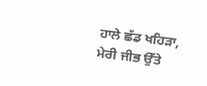ਹਾਲੇ ਛੱਡ ਖਹਿੜਾ,
ਮੇਰੀ ਜੀਭ ਉੱਤੇ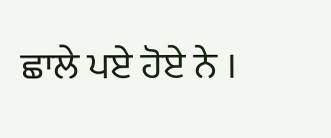ਛਾਲੇ ਪਏ ਹੋਏ ਨੇ ।